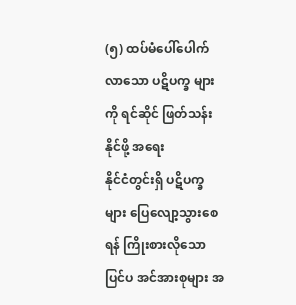(၅) ထပ်မံပေါ်ပေါက်လာသော ပဋိပက္ခ များကို ရင်ဆိုင် ဖြတ်သန်းနိုင်ဖို့ အရေး
နိုင်ငံတွင်းရှိ ပဋိပက္ခများ ပြေလျော့သွားစေရန် ကြိုးစားလိုသော ပြင်ပ အင်အားစုများ အ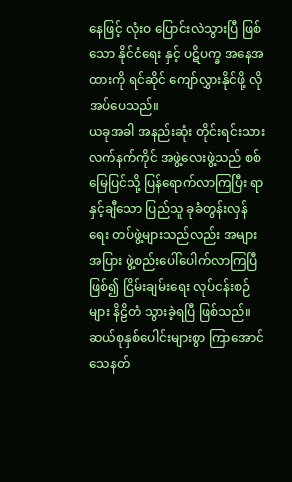နေဖြင့် လုံးဝ ပြောင်းလဲသွားပြီ ဖြစ်သော နိုင်ငံရေး နှင့် ပဋိပက္ခ အနေအထားကို ရင်ဆိုင် ကျော်လွှားနိုင်ဖို့ လိုအပ်ပေသည်။
ယခုအခါ အနည်းဆုံး တိုင်းရင်းသား လက်နက်ကိုင် အဖွဲ့လေးဖွဲ့သည် စစ်မြေပြင်သို့ ပြန်ရောက်လာကြပြီး ရာနှင့်ချီသော ပြည်သူ ခုခံတွန်းလှန်ရေး တပ်ဖွဲ့များသည်လည်း အများအပြား ဖွဲ့စည်းပေါ်ပေါက်လာကြပြီ ဖြစ်၍ ငြိမ်းချမ်းရေး လုပ်ငန်းစဉ်များ နိဠိတံ သွားခဲ့ရပြီ ဖြစ်သည်။
ဆယ်စုနှစ်ပေါင်းများစွာ ကြာအောင် သေနတ်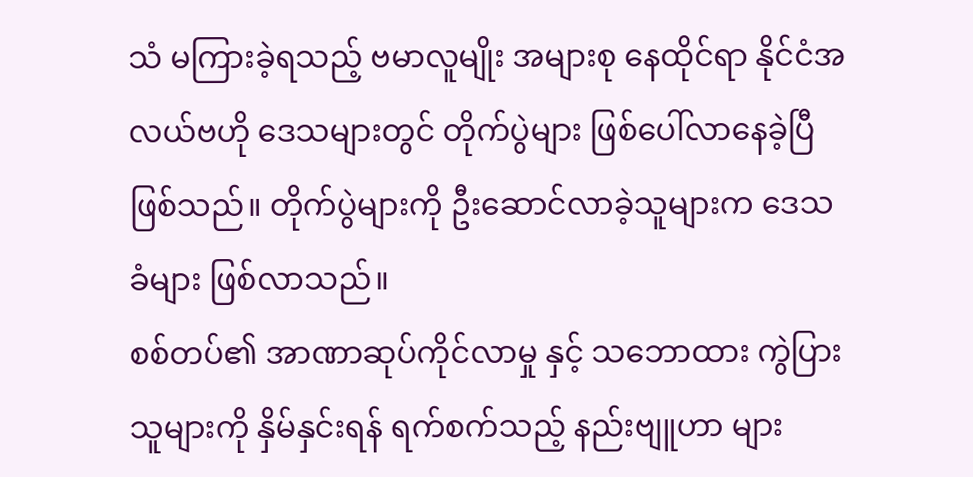သံ မကြားခဲ့ရသည့် ဗမာလူမျိုး အများစု နေထိုင်ရာ နိုင်ငံအလယ်ဗဟို ဒေသများတွင် တိုက်ပွဲများ ဖြစ်ပေါ်လာနေခဲ့ပြီ ဖြစ်သည်။ တိုက်ပွဲများကို ဦးဆောင်လာခဲ့သူများက ဒေသခံများ ဖြစ်လာသည်။
စစ်တပ်၏ အာဏာဆုပ်ကိုင်လာမှု နှင့် သဘောထား ကွဲပြားသူများကို နှိမ်နှင်းရန် ရက်စက်သည့် နည်းဗျူဟာ များ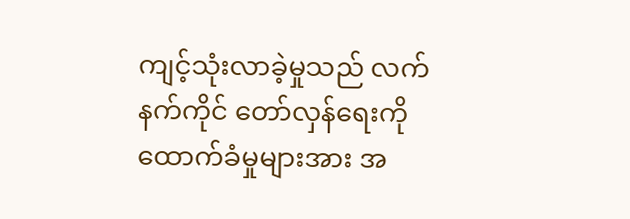ကျင့်သုံးလာခဲ့မှုသည် လက်နက်ကိုင် တော်လှန်ရေးကို ထောက်ခံမှုများအား အ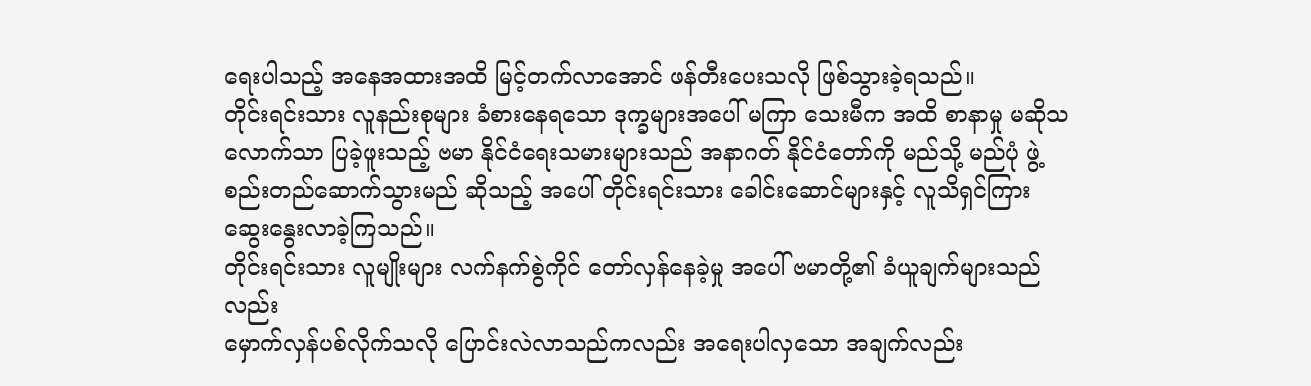ရေးပါသည့် အနေအထားအထိ မြင့်တက်လာအောင် ဖန်တီးပေးသလို ဖြစ်သွားခဲ့ရသည်။
တိုင်းရင်းသား လူနည်းစုများ ခံစားနေရသော ဒုက္ခများအပေါ် မကြာ သေးမီက အထိ စာနာမှု မဆိုသလောက်သာ ပြခဲ့ဖူးသည့် ဗမာ နိုင်ငံရေးသမားများသည် အနာဂတ် နိုင်ငံတော်ကို မည်သို့ မည်ပုံ ဖွဲ့စည်းတည်ဆောက်သွားမည် ဆိုသည့် အပေါ် တိုင်းရင်းသား ခေါင်းဆောင်များနှင့် လူသိရှင်ကြား ဆွေးနွေးလာခဲ့ကြသည်။
တိုင်းရင်းသား လူမျိုးများ လက်နက်စွဲကိုင် တော်လှန်နေခဲ့မှု အပေါ် ဗမာတို့၏ ခံယူချက်များသည် လည်း
မှောက်လှန်ပစ်လိုက်သလို ပြောင်းလဲလာသည်ကလည်း အရေးပါလှသော အချက်လည်း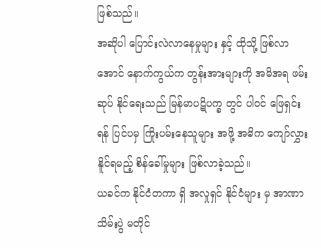ဖြစ်သည်။
အဆိုပါ ပြောင်းလဲလာနေမှုများ နှင့် ထိုသို့ ဖြစ်လာအောင် နောက်ကွယ်က တွန်းအားများကို အမိအရ ဖမ်းဆုပ် နိုင်ရေးသည် မြန်မာပဋိပက္ခ တွင် ပါဝင် ဖြေရှင်းရန် ပြင်ပမှ ကြိုးပမ်းနေသူများ အဖို့ အဓိက ကျော်လွှားနိူင်ရမည့် စိန်ခေါ်မှုများ ဖြစ်လာခဲ့သည်။
ယခင်က နိုင်ငံတကာ ရှိ အလှုရှင် နိုင်ငံများ မှ အာဏာသိမ်းပွဲ မတိုင်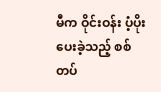မီက ဝိုင်းဝန်း ပံ့ပိုးပေးခဲ့သည့် စစ်တပ်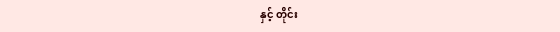နှင့် တိုင်း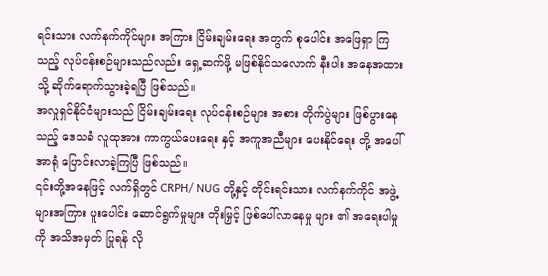ရင်းသား လက်နက်ကိုင်များ အကြား ငြိမ်းချမ်းရေး အတွက် စုပေါင်း အဖြေရှာ ကြသည့် လုပ်ငန်းစဉ်များသည်လည်း ရှေ့ဆက်ဖို့ မဖြစ်နိုင်သလောက် နီးပါး အနေအထားသို့ ဆိုက်ရောက်သွားခဲ့ရပြီ ဖြစ်သည်။
အလှုရှင်နိုင်ငံများသည် ငြိမ်းချမ်းရေး လုပ်ငန်းစဉ်များ အစား တိုက်ပွဲများ ဖြစ်ပွားနေသည့် ဒေသခံ လူထုအား ကာကွယ်ပေးရေး နှင့် အကူအညီများ ပေးနိုင်ရေး တို့ အပေါ် အာရုံ ပြောင်းလာခဲ့ကြပြီ ဖြစ်သည်။
၎င်းတို့အနေဖြင့် လက်ရှိတွင် CRPH/ NUG တို့နှင့် တိုင်းရင်းသား လက်နက်ကိုင် အဖွဲ့များအကြား ပူးပေါင်း ဆောင်ရွက်မှုများ တိုးမြှင့် ဖြစ်ပေါ်လာနေမှု များ ၏ အရေးပါမှုကို အသိအမှတ် ပြုရန် လို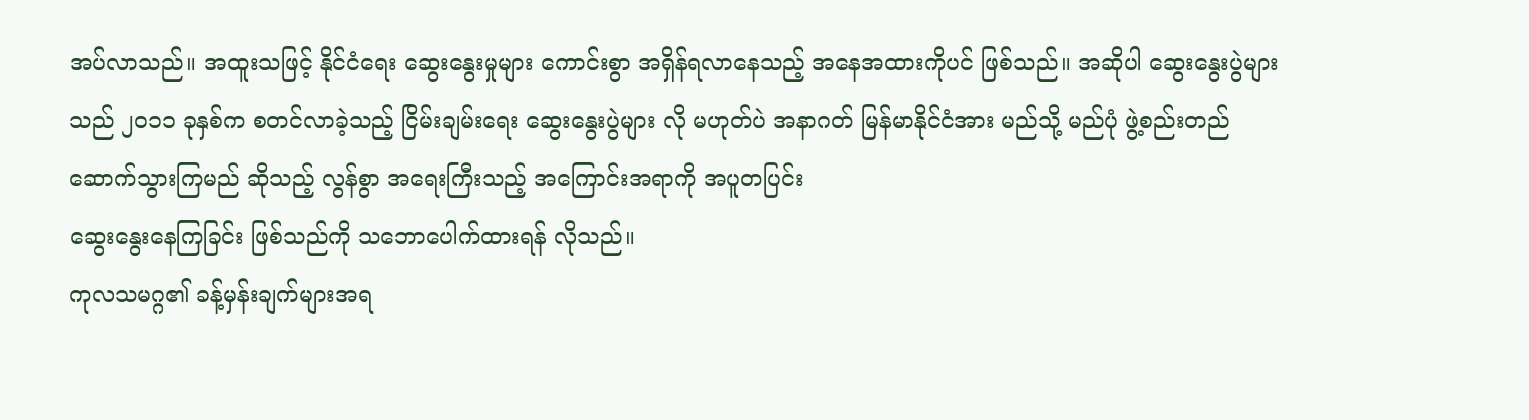အပ်လာသည်။ အထူးသဖြင့် နိုင်ငံရေး ဆွေးနွေးမှုများ ကောင်းစွာ အရှိန်ရလာနေသည့် အနေအထားကိုပင် ဖြစ်သည်။ အဆိုပါ ဆွေးနွေးပွဲများသည် ၂၀၁၁ ခုနှစ်က စတင်လာခဲ့သည့် ငြိမ်းချမ်းရေး ဆွေးနွေးပွဲများ လို မဟုတ်ပဲ အနာဂတ် မြန်မာနိုင်ငံအား မည်သို့ မည်ပုံ ဖွဲ့စည်းတည်ဆောက်သွားကြမည် ဆိုသည့် လွန်စွာ အရေးကြီးသည့် အကြောင်းအရာကို အပူတပြင်း
ဆွေးနွေးနေကြခြင်း ဖြစ်သည်ကို သဘောပေါက်ထားရန် လိုသည်။
ကုလသမဂ္ဂ၏ ခန့်မှန်းချက်များအရ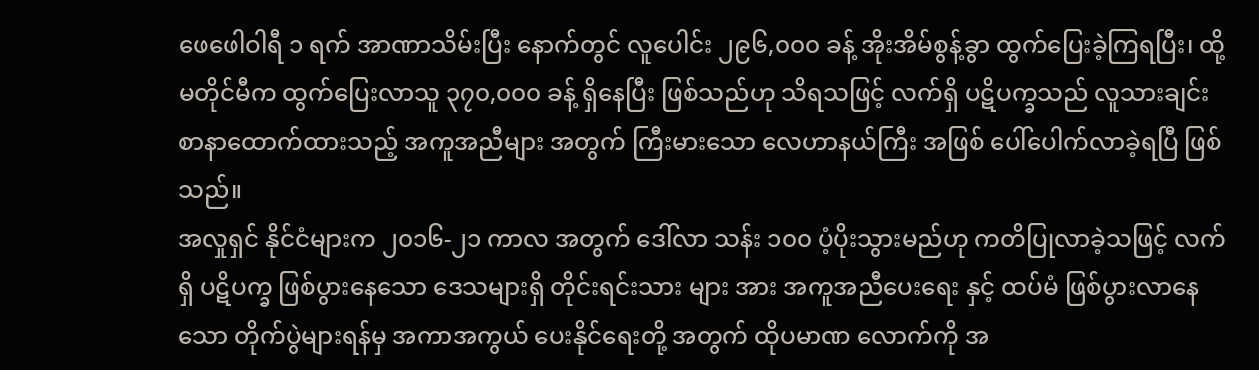ဖေဖေါဝါရီ ၁ ရက် အာဏာသိမ်းပြီး နောက်တွင် လူပေါင်း ၂၉၆,၀၀၀ ခန့် အိုးအိမ်စွန့်ခွာ ထွက်ပြေးခဲ့ကြရပြီး၊ ထို့မတိုင်မီက ထွက်ပြေးလာသူ ၃၇၀,၀၀၀ ခန့် ရှိနေပြီး ဖြစ်သည်ဟု သိရသဖြင့် လက်ရှိ ပဋိပက္ခသည် လူသားချင်း စာနာထောက်ထားသည့် အကူအညီများ အတွက် ကြီးမားသော လေဟာနယ်ကြီး အဖြစ် ပေါ်ပေါက်လာခဲ့ရပြီ ဖြစ်သည်။
အလှုရှင် နိုင်ငံများက ၂၀၁၆-၂၁ ကာလ အတွက် ဒေါ်လာ သန်း ၁၀၀ ပံ့ပိုးသွားမည်ဟု ကတိပြုလာခဲ့သဖြင့် လက်ရှိ ပဋိပက္ခ ဖြစ်ပွားနေသော ဒေသများရှိ တိုင်းရင်းသား များ အား အကူအညီပေးရေး နှင့် ထပ်မံ ဖြစ်ပွားလာနေသော တိုက်ပွဲများရန်မှ အကာအကွယ် ပေးနိုင်ရေးတို့ အတွက် ထိုပမာဏ လောက်ကို အ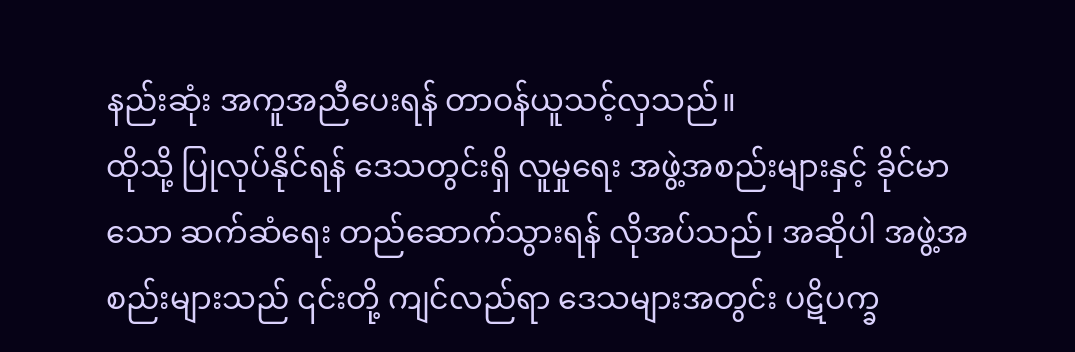နည်းဆုံး အကူအညီပေးရန် တာဝန်ယူသင့်လှသည်။
ထိုသို့ ပြုလုပ်နိုင်ရန် ဒေသတွင်းရှိ လူမှုရေး အဖွဲ့အစည်းများနှင့် ခိုင်မာသော ဆက်ဆံရေး တည်ဆောက်သွားရန် လိုအပ်သည်၊ အဆိုပါ အဖွဲ့အစည်းများသည် ၎င်းတို့ ကျင်လည်ရာ ဒေသများအတွင်း ပဋိပက္ခ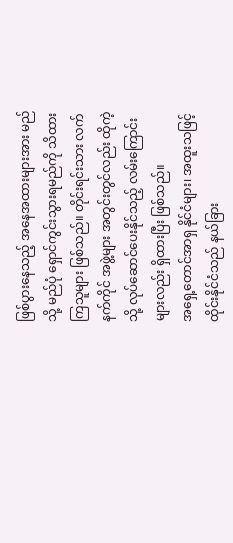ဖြစ်ပွားနေသည့် အနေအထားများအား မည်သို့ မည်ပုံ ရှောင်ကွင်းသွားရမည်ကို သိထားကြသူများ ဖြစ်သည်။ တိုင်းရင်းသား လက်နက်ကိုင် အဖွဲ့များ အတွင်းတွင်လည်း ထိုကဲ့သို့ လုပ်ဆောင်ပေးနိုင်သည့် လမ်းကြောင်းများလည်း ရှိထားပြီး ဖြစ်သည်။
အရှေ့တောင်အာရှ နိုင်ငံများ၊ အထူးသဖြင့် ထိုင်းနိုင်ငံသည် နယ်ခြား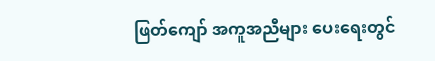ဖြတ်ကျော် အကူအညီများ ပေးရေးတွင်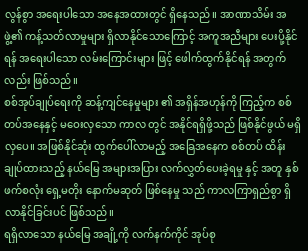လွန်စွာ အရေးပါသော အနေအထားတွင် ရှိနေသည်။ အာဏာသိမ်း အဖွဲ့၏ ကန့်သတ်လာမှုများ ရှိလာနိုင်သောကြောင့် အကူအညီများ ပေးပို့နိုင်ရန် အရေးပါသော လမ်းကြောင်းများ ဖြင့် ဖေါက်ထွက်နိုင်ရန် အတွက်လည်း ဖြစ်သည်။
စစ်အုပ်ချုပ်ရေးကို ဆန့်ကျင်နေမှုများ ၏ အရှိန်အဟုန်ကို ကြည့်က စစ်တပ်အနေနှင့် မဝေးလှသော ကာလ တွင် အနိုင်ရရှိဖို့သည် ဖြစ်နိုင်ဖွယ် မရှိလှပေ။ အဖြစ်နိုင်ဆုံး ထွက်ပေါ်လာမည့် အခြေအနေက စစ်တပ် ထိန်းချုပ်ထားသည့် နယ်မြေ အများအပြား လက်လွှတ်ပေးခဲ့ရမှု နှင့် အတူ နှစ်ဖက်စလုံး ရှေ့မတိုး နောက်မဆုတ် ဖြစ်နေမှု သည် ကာလကြာရှည်စွာ ရှိလာနိုင်ခြင်းပင် ဖြစ်သည်။
ရရှိလာသော နယ်မြေ အချို့ကို လက်နက်ကိုင် အုပ်စု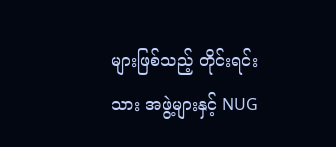များဖြစ်သည့် တိုင်းရင်းသား အဖွဲ့များနှင့် NUG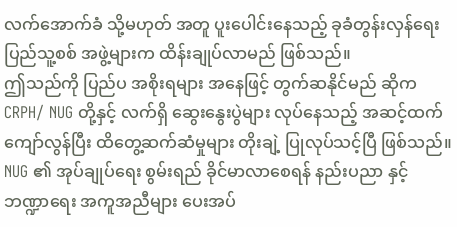လက်အောက်ခံ သို့မဟုတ် အတူ ပူးပေါင်းနေသည့် ခုခံတွန်းလှန်ရေး ပြည်သူ့စစ် အဖွဲ့များက ထိန်းချုပ်လာမည် ဖြစ်သည်။
ဤသည်ကို ပြည်ပ အစိုးရများ အနေဖြင့် တွက်ဆနိုင်မည် ဆိုက CRPH/ NUG တို့နှင့် လက်ရှိ ဆွေးနွေးပွဲများ လုပ်နေသည့် အဆင့်ထက် ကျော်လွန်ပြီး ထိတွေ့ဆက်ဆံမှုများ တိုးချဲ့ ပြုလုပ်သင့်ပြီ ဖြစ်သည်။
NUG ၏ အုပ်ချုပ်ရေး စွမ်းရည် ခိုင်မာလာစေရန် နည်းပညာ နှင့် ဘဏ္ဍာရေး အကူအညီများ ပေးအပ်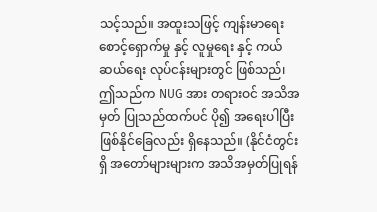သင့်သည်။ အထူးသဖြင့် ကျန်းမာရေး စောင့်ရှောက်မှု နှင့် လူမှုရေး နှင့် ကယ်ဆယ်ရေး လုပ်ငန်းများတွင် ဖြစ်သည်၊ ဤသည်က NUG အား တရားဝင် အသိအမှတ် ပြုသည်ထက်ပင် ပို၍ အရေးပါပြီး ဖြစ်နိုင်ခြေလည်း ရှိနေသည်။ (နိုင်ငံတွင်းရှိ အတော်များများက အသိအမှတ်ပြုရန်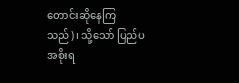တောင်းဆိုနေကြသည်)၊ သို့သော် ပြည်ပ အစိုးရ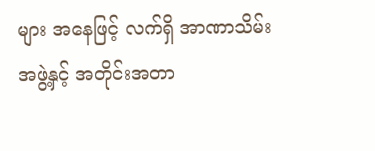များ အနေဖြင့် လက်ရှိ အာဏာသိမ်း အဖွဲ့နှင့် အတိုင်းအတာ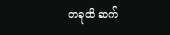တခုထိ ဆက်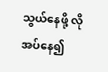သွယ်နေဖို့ လိုအပ်နေ၍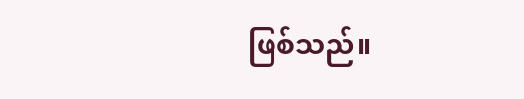ဖြစ်သည်။